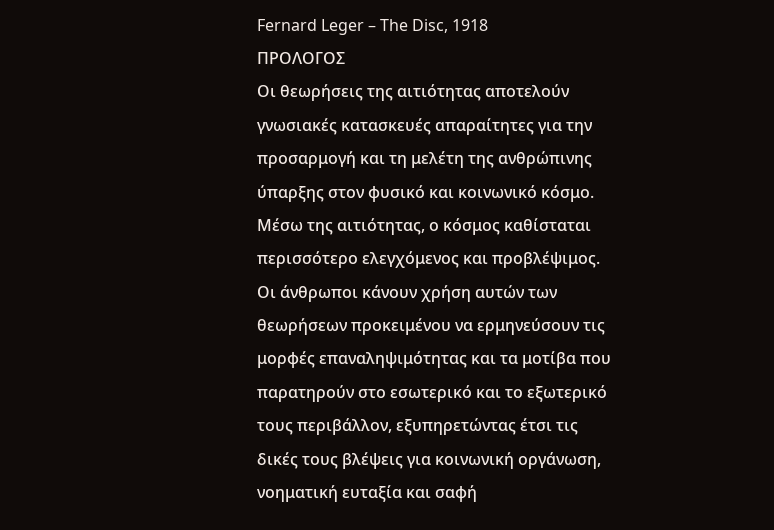Fernard Leger – The Disc, 1918
ΠΡΟΛΟΓΟΣ
Οι θεωρήσεις της αιτιότητας αποτελούν γνωσιακές κατασκευές απαραίτητες για την προσαρμογή και τη μελέτη της ανθρώπινης ύπαρξης στον φυσικό και κοινωνικό κόσμο. Μέσω της αιτιότητας, ο κόσμος καθίσταται περισσότερο ελεγχόμενος και προβλέψιμος.
Οι άνθρωποι κάνουν χρήση αυτών των θεωρήσεων προκειμένου να ερμηνεύσουν τις μορφές επαναληψιμότητας και τα μοτίβα που παρατηρούν στο εσωτερικό και το εξωτερικό τους περιβάλλον, εξυπηρετώντας έτσι τις δικές τους βλέψεις για κοινωνική οργάνωση, νοηματική ευταξία και σαφή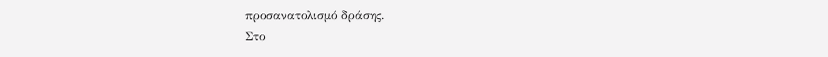προσανατολισμό δράσης.
Στο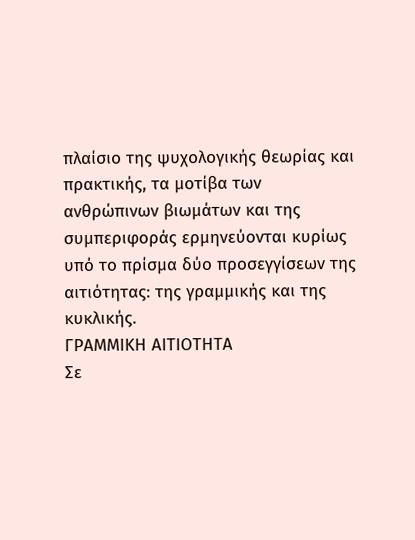πλαίσιο της ψυχολογικής θεωρίας και πρακτικής, τα μοτίβα των ανθρώπινων βιωμάτων και της συμπεριφοράς ερμηνεύονται κυρίως υπό το πρίσμα δύο προσεγγίσεων της αιτιότητας: της γραμμικής και της κυκλικής.
ΓΡΑΜΜΙΚΗ ΑΙΤΙΟΤΗΤΑ
Σε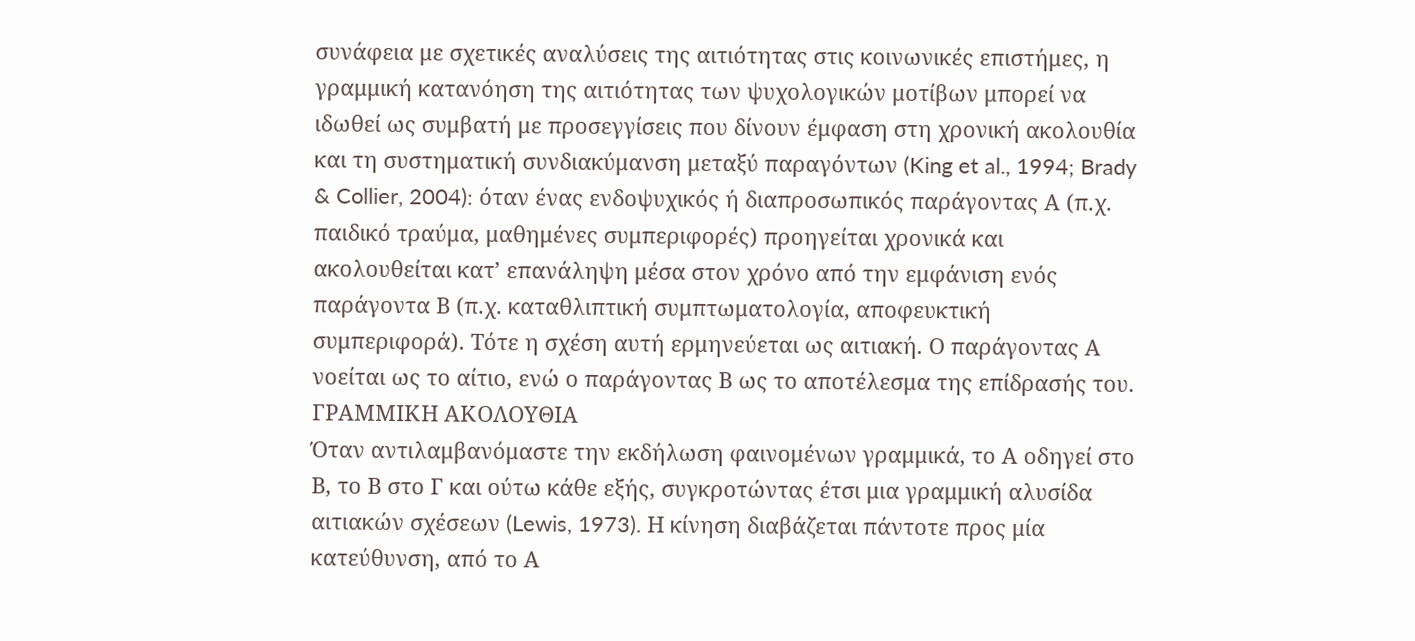συνάφεια με σχετικές αναλύσεις της αιτιότητας στις κοινωνικές επιστήμες, η γραμμική κατανόηση της αιτιότητας των ψυχολογικών μοτίβων μπορεί να ιδωθεί ως συμβατή με προσεγγίσεις που δίνουν έμφαση στη χρονική ακολουθία και τη συστηματική συνδιακύμανση μεταξύ παραγόντων (King et al., 1994; Brady & Collier, 2004): όταν ένας ενδοψυχικός ή διαπροσωπικός παράγοντας Α (π.χ. παιδικό τραύμα, μαθημένες συμπεριφορές) προηγείται χρονικά και ακολουθείται κατ’ επανάληψη μέσα στον χρόνο από την εμφάνιση ενός παράγοντα Β (π.χ. καταθλιπτική συμπτωματολογία, αποφευκτική συμπεριφορά). Τότε η σχέση αυτή ερμηνεύεται ως αιτιακή. Ο παράγοντας Α νοείται ως το αίτιο, ενώ ο παράγοντας Β ως το αποτέλεσμα της επίδρασής του.
ΓΡΑΜΜΙΚΗ ΑΚΟΛΟΥΘΙΑ
Όταν αντιλαμβανόμαστε την εκδήλωση φαινομένων γραμμικά, το Α οδηγεί στο Β, το Β στο Γ και ούτω κάθε εξής, συγκροτώντας έτσι μια γραμμική αλυσίδα αιτιακών σχέσεων (Lewis, 1973). Η κίνηση διαβάζεται πάντοτε προς μία κατεύθυνση, από το Α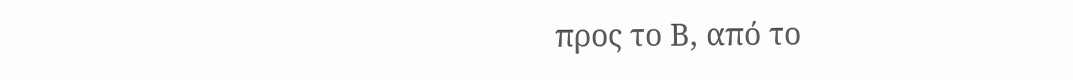προς το Β, από το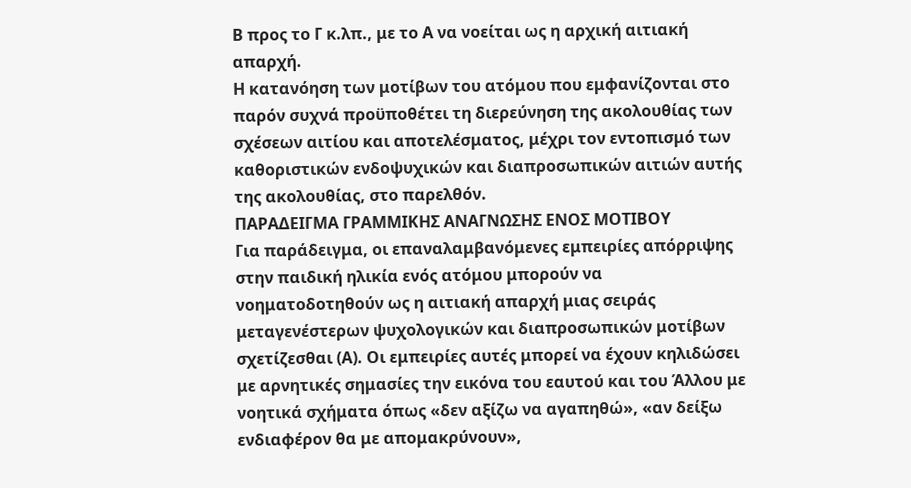Β προς το Γ κ.λπ., με το Α να νοείται ως η αρχική αιτιακή απαρχή.
Η κατανόηση των μοτίβων του ατόμου που εμφανίζονται στο παρόν συχνά προϋποθέτει τη διερεύνηση της ακολουθίας των σχέσεων αιτίου και αποτελέσματος, μέχρι τον εντοπισμό των καθοριστικών ενδοψυχικών και διαπροσωπικών αιτιών αυτής της ακολουθίας, στο παρελθόν.
ΠΑΡΑΔΕΙΓΜΑ ΓΡΑΜΜΙΚΗΣ ΑΝΑΓΝΩΣΗΣ ΕΝΟΣ ΜΟΤΙΒΟΥ
Για παράδειγμα, οι επαναλαμβανόμενες εμπειρίες απόρριψης στην παιδική ηλικία ενός ατόμου μπορούν να νοηματοδοτηθούν ως η αιτιακή απαρχή μιας σειράς μεταγενέστερων ψυχολογικών και διαπροσωπικών μοτίβων σχετίζεσθαι (Α). Οι εμπειρίες αυτές μπορεί να έχουν κηλιδώσει με αρνητικές σημασίες την εικόνα του εαυτού και του Άλλου με νοητικά σχήματα όπως «δεν αξίζω να αγαπηθώ», «αν δείξω ενδιαφέρον θα με απομακρύνουν»,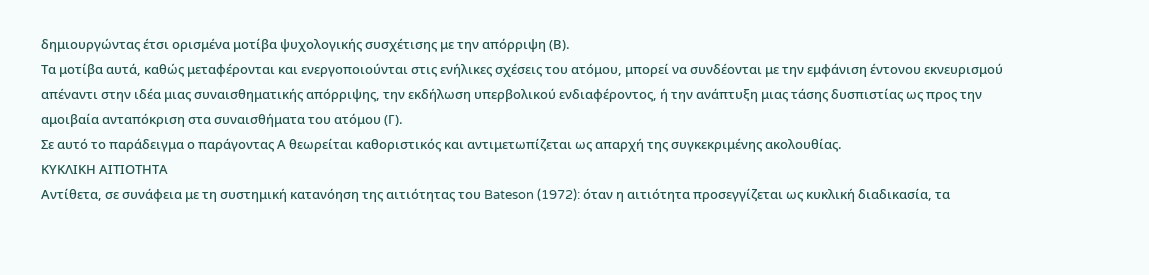δημιουργώντας έτσι ορισμένα μοτίβα ψυχολογικής συσχέτισης με την απόρριψη (Β).
Τα μοτίβα αυτά, καθώς μεταφέρονται και ενεργοποιούνται στις ενήλικες σχέσεις του ατόμου, μπορεί να συνδέονται με την εμφάνιση έντονου εκνευρισμού απέναντι στην ιδέα μιας συναισθηματικής απόρριψης, την εκδήλωση υπερβολικού ενδιαφέροντος, ή την ανάπτυξη μιας τάσης δυσπιστίας ως προς την αμοιβαία ανταπόκριση στα συναισθήματα του ατόμου (Γ).
Σε αυτό το παράδειγμα ο παράγοντας Α θεωρείται καθοριστικός και αντιμετωπίζεται ως απαρχή της συγκεκριμένης ακολουθίας.
ΚΥΚΛΙΚΗ ΑΙΤΙΟΤΗΤΑ
Αντίθετα, σε συνάφεια με τη συστημική κατανόηση της αιτιότητας του Bateson (1972): όταν η αιτιότητα προσεγγίζεται ως κυκλική διαδικασία, τα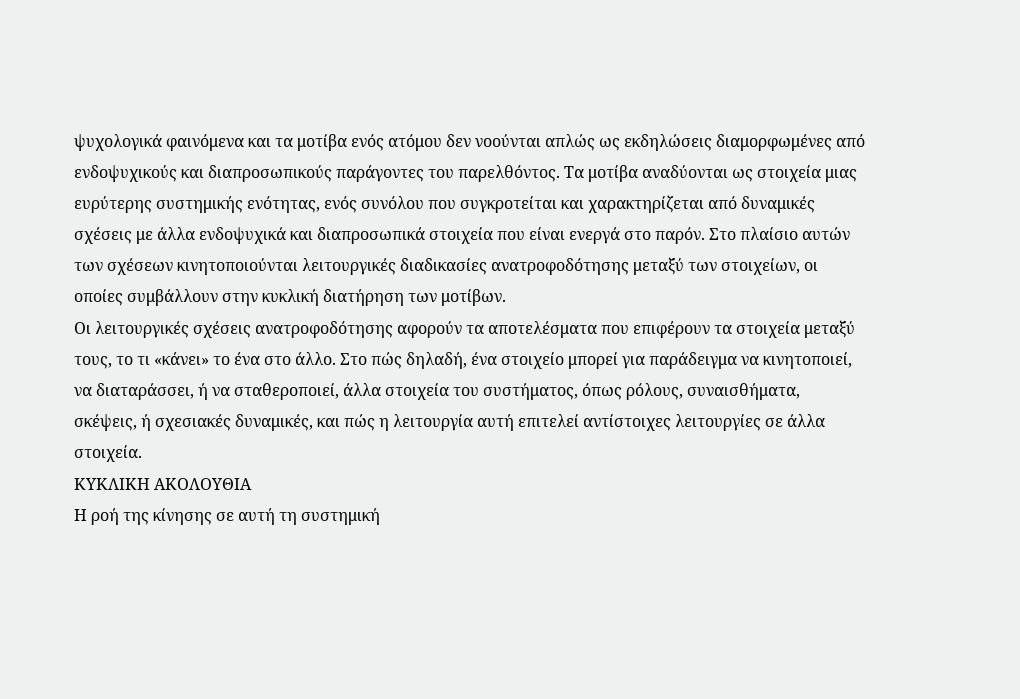ψυχολογικά φαινόμενα και τα μοτίβα ενός ατόμου δεν νοούνται απλώς ως εκδηλώσεις διαμορφωμένες από ενδοψυχικούς και διαπροσωπικούς παράγοντες του παρελθόντος. Τα μοτίβα αναδύονται ως στοιχεία μιας ευρύτερης συστημικής ενότητας, ενός συνόλου που συγκροτείται και χαρακτηρίζεται από δυναμικές σχέσεις με άλλα ενδοψυχικά και διαπροσωπικά στοιχεία που είναι ενεργά στο παρόν. Στο πλαίσιο αυτών των σχέσεων κινητοποιούνται λειτουργικές διαδικασίες ανατροφοδότησης μεταξύ των στοιχείων, οι οποίες συμβάλλουν στην κυκλική διατήρηση των μοτίβων.
Οι λειτουργικές σχέσεις ανατροφοδότησης αφορούν τα αποτελέσματα που επιφέρουν τα στοιχεία μεταξύ τους, το τι «κάνει» το ένα στο άλλο. Στο πώς δηλαδή, ένα στοιχείο μπορεί για παράδειγμα να κινητοποιεί, να διαταράσσει, ή να σταθεροποιεί, άλλα στοιχεία του συστήματος, όπως ρόλους, συναισθήματα, σκέψεις, ή σχεσιακές δυναμικές, και πώς η λειτουργία αυτή επιτελεί αντίστοιχες λειτουργίες σε άλλα στοιχεία.
ΚΥΚΛΙΚΗ ΑΚΟΛΟΥΘΙΑ
Η ροή της κίνησης σε αυτή τη συστημική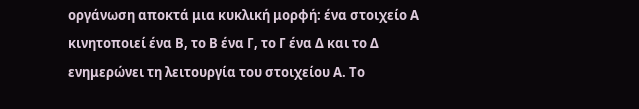οργάνωση αποκτά μια κυκλική μορφή: ένα στοιχείο Α κινητοποιεί ένα Β, το Β ένα Γ, το Γ ένα Δ και το Δ ενημερώνει τη λειτουργία του στοιχείου Α. Το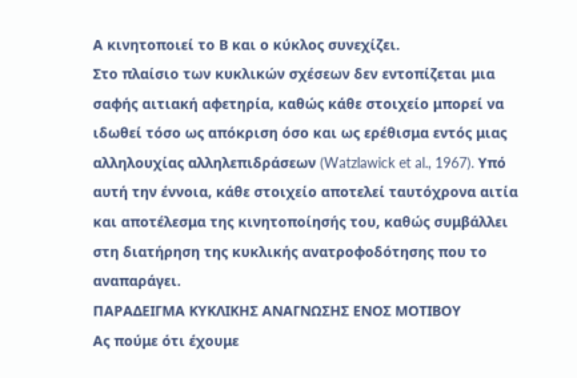Α κινητοποιεί το Β και ο κύκλος συνεχίζει.
Στο πλαίσιο των κυκλικών σχέσεων δεν εντοπίζεται μια σαφής αιτιακή αφετηρία, καθώς κάθε στοιχείο μπορεί να ιδωθεί τόσο ως απόκριση όσο και ως ερέθισμα εντός μιας αλληλουχίας αλληλεπιδράσεων (Watzlawick et al., 1967). Υπό αυτή την έννοια, κάθε στοιχείο αποτελεί ταυτόχρονα αιτία και αποτέλεσμα της κινητοποίησής του, καθώς συμβάλλει στη διατήρηση της κυκλικής ανατροφοδότησης που το αναπαράγει.
ΠΑΡΑΔΕΙΓΜΑ ΚΥΚΛΙΚΗΣ ΑΝΑΓΝΩΣΗΣ ΕΝΟΣ ΜΟΤΙΒΟΥ
Ας πούμε ότι έχουμε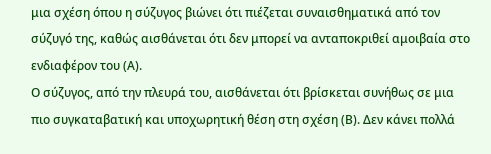μια σχέση όπου η σύζυγος βιώνει ότι πιέζεται συναισθηματικά από τον σύζυγό της, καθώς αισθάνεται ότι δεν μπορεί να ανταποκριθεί αμοιβαία στο ενδιαφέρον του (Α).
Ο σύζυγος, από την πλευρά του, αισθάνεται ότι βρίσκεται συνήθως σε μια πιο συγκαταβατική και υποχωρητική θέση στη σχέση (Β). Δεν κάνει πολλά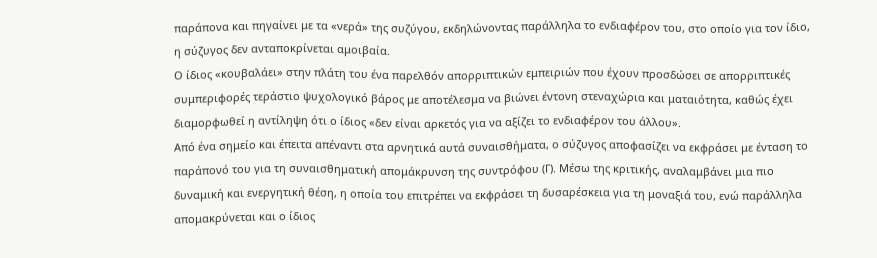παράπονα και πηγαίνει με τα «νερά» της συζύγου, εκδηλώνοντας παράλληλα το ενδιαφέρον του, στο οποίο για τον ίδιο, η σύζυγος δεν ανταποκρίνεται αμοιβαία.
Ο ίδιος «κουβαλάει» στην πλάτη του ένα παρελθόν απορριπτικών εμπειριών που έχουν προσδώσει σε απορριπτικές συμπεριφορές τεράστιο ψυχολογικό βάρος με αποτέλεσμα να βιώνει έντονη στεναχώρια και ματαιότητα, καθώς έχει διαμορφωθεί η αντίληψη ότι ο ίδιος «δεν είναι αρκετός για να αξίζει το ενδιαφέρον του άλλου».
Από ένα σημείο και έπειτα απέναντι στα αρνητικά αυτά συναισθήματα, ο σύζυγος αποφασίζει να εκφράσει με ένταση το παράπονό του για τη συναισθηματική απομάκρυνση της συντρόφου (Γ). Μέσω της κριτικής, αναλαμβάνει μια πιο δυναμική και ενεργητική θέση, η οποία του επιτρέπει να εκφράσει τη δυσαρέσκεια για τη μοναξιά του, ενώ παράλληλα απομακρύνεται και ο ίδιος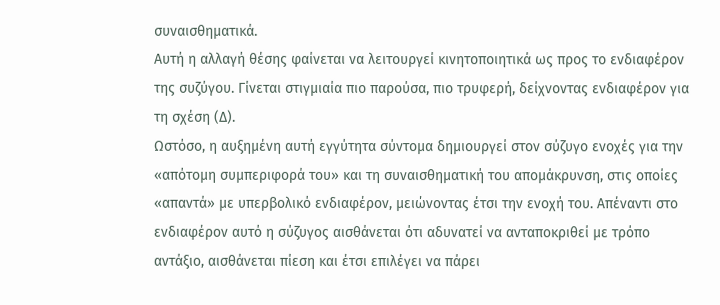συναισθηματικά.
Αυτή η αλλαγή θέσης φαίνεται να λειτουργεί κινητοποιητικά ως προς το ενδιαφέρον της συζύγου. Γίνεται στιγμιαία πιο παρούσα, πιο τρυφερή, δείχνοντας ενδιαφέρον για τη σχέση (Δ).
Ωστόσο, η αυξημένη αυτή εγγύτητα σύντομα δημιουργεί στον σύζυγο ενοχές για την «απότομη συμπεριφορά του» και τη συναισθηματική του απομάκρυνση, στις οποίες «απαντά» με υπερβολικό ενδιαφέρον, μειώνοντας έτσι την ενοχή του. Απέναντι στο ενδιαφέρον αυτό η σύζυγος αισθάνεται ότι αδυνατεί να ανταποκριθεί με τρόπο αντάξιο, αισθάνεται πίεση και έτσι επιλέγει να πάρει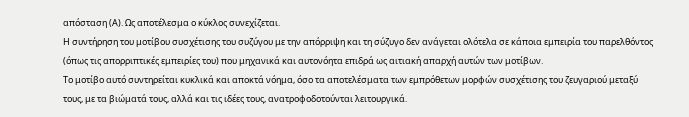απόσταση (Α). Ως αποτέλεσμα ο κύκλος συνεχίζεται.
Η συντήρηση του μοτίβου συσχέτισης του συζύγου με την απόρριψη και τη σύζυγο δεν ανάγεται ολότελα σε κάποια εμπειρία του παρελθόντος (όπως τις απορριπτικές εμπειρίες του) που μηχανικά και αυτονόητα επιδρά ως αιτιακή απαρχή αυτών των μοτίβων.
Το μοτίβο αυτό συντηρείται κυκλικά και αποκτά νόημα, όσο τα αποτελέσματα των εμπρόθετων μορφών συσχέτισης του ζευγαριού μεταξύ τους, με τα βιώματά τους, αλλά και τις ιδέες τους, ανατροφοδοτούνται λειτουργικά.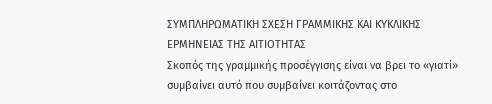ΣΥΜΠΛΗΡΩΜΑΤΙΚΗ ΣΧΕΣΗ ΓΡΑΜΜΙΚΗΣ ΚΑΙ ΚΥΚΛΙΚΗΣ ΕΡΜΗΝΕΙΑΣ ΤΗΣ ΑΙΤΙΟΤΗΤΑΣ
Σκοπός της γραμμικής προσέγγισης είναι να βρει το «γιατί» συμβαίνει αυτό που συμβαίνει κοιτάζοντας στο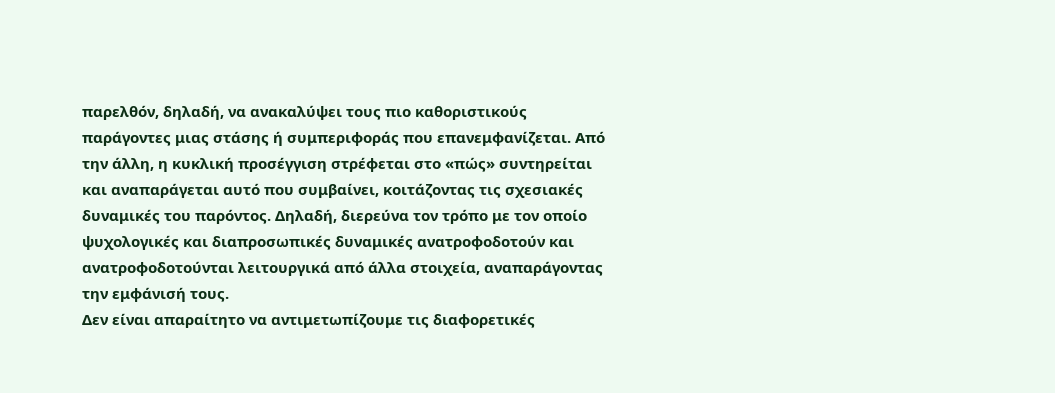παρελθόν, δηλαδή, να ανακαλύψει τους πιο καθοριστικούς παράγοντες μιας στάσης ή συμπεριφοράς που επανεμφανίζεται. Από την άλλη, η κυκλική προσέγγιση στρέφεται στο «πώς» συντηρείται και αναπαράγεται αυτό που συμβαίνει, κοιτάζοντας τις σχεσιακές δυναμικές του παρόντος. Δηλαδή, διερεύνα τον τρόπο με τον οποίο ψυχολογικές και διαπροσωπικές δυναμικές ανατροφοδοτούν και ανατροφοδοτούνται λειτουργικά από άλλα στοιχεία, αναπαράγοντας την εμφάνισή τους.
Δεν είναι απαραίτητο να αντιμετωπίζουμε τις διαφορετικές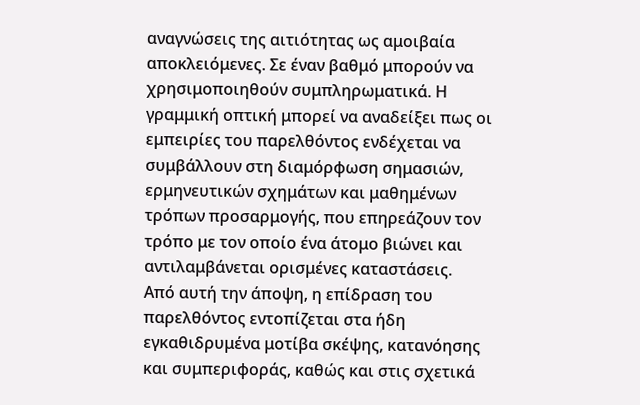αναγνώσεις της αιτιότητας ως αμοιβαία αποκλειόμενες. Σε έναν βαθμό μπορούν να χρησιμοποιηθούν συμπληρωματικά. Η γραμμική οπτική μπορεί να αναδείξει πως οι εμπειρίες του παρελθόντος ενδέχεται να συμβάλλουν στη διαμόρφωση σημασιών, ερμηνευτικών σχημάτων και μαθημένων τρόπων προσαρμογής, που επηρεάζουν τον τρόπο με τον οποίο ένα άτομο βιώνει και αντιλαμβάνεται ορισμένες καταστάσεις.
Από αυτή την άποψη, η επίδραση του παρελθόντος εντοπίζεται στα ήδη εγκαθιδρυμένα μοτίβα σκέψης, κατανόησης και συμπεριφοράς, καθώς και στις σχετικά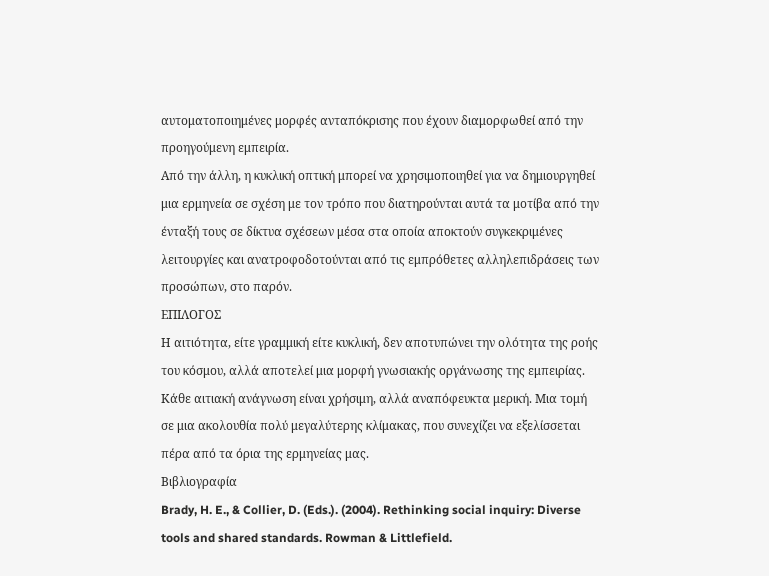αυτοματοποιημένες μορφές ανταπόκρισης που έχουν διαμορφωθεί από την προηγούμενη εμπειρία.
Από την άλλη, η κυκλική οπτική μπορεί να χρησιμοποιηθεί για να δημιουργηθεί μια ερμηνεία σε σχέση με τον τρόπο που διατηρούνται αυτά τα μοτίβα από την ένταξή τους σε δίκτυα σχέσεων μέσα στα οποία αποκτούν συγκεκριμένες λειτουργίες και ανατροφοδοτούνται από τις εμπρόθετες αλληλεπιδράσεις των προσώπων, στο παρόν.
ΕΠΙΛΟΓΟΣ
Η αιτιότητα, είτε γραμμική είτε κυκλική, δεν αποτυπώνει την ολότητα της ροής του κόσμου, αλλά αποτελεί μια μορφή γνωσιακής οργάνωσης της εμπειρίας. Κάθε αιτιακή ανάγνωση είναι χρήσιμη, αλλά αναπόφευκτα μερική. Μια τομή σε μια ακολουθία πολύ μεγαλύτερης κλίμακας, που συνεχίζει να εξελίσσεται πέρα από τα όρια της ερμηνείας μας.
Βιβλιογραφία
Brady, H. E., & Collier, D. (Eds.). (2004). Rethinking social inquiry: Diverse tools and shared standards. Rowman & Littlefield.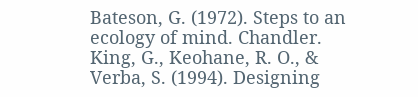Bateson, G. (1972). Steps to an ecology of mind. Chandler.
King, G., Keohane, R. O., & Verba, S. (1994). Designing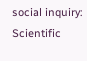social inquiry: Scientific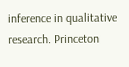inference in qualitative research. Princeton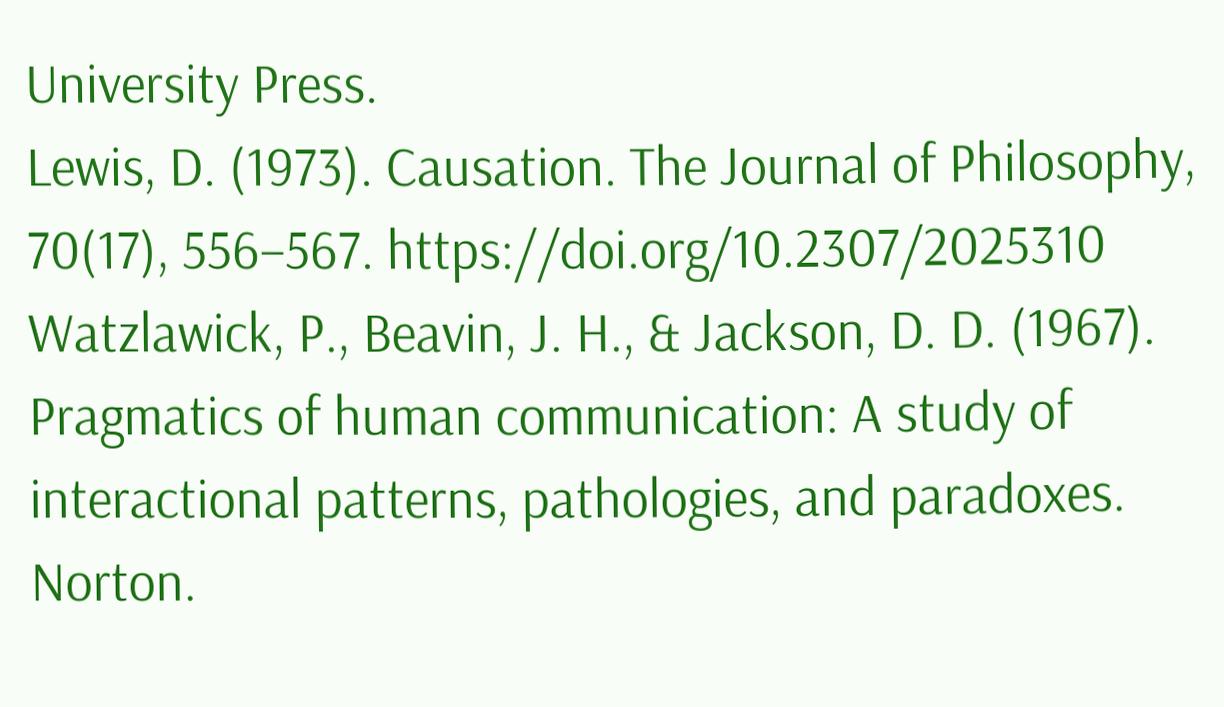University Press.
Lewis, D. (1973). Causation. The Journal of Philosophy, 70(17), 556–567. https://doi.org/10.2307/2025310
Watzlawick, P., Beavin, J. H., & Jackson, D. D. (1967). Pragmatics of human communication: A study of interactional patterns, pathologies, and paradoxes. Norton.